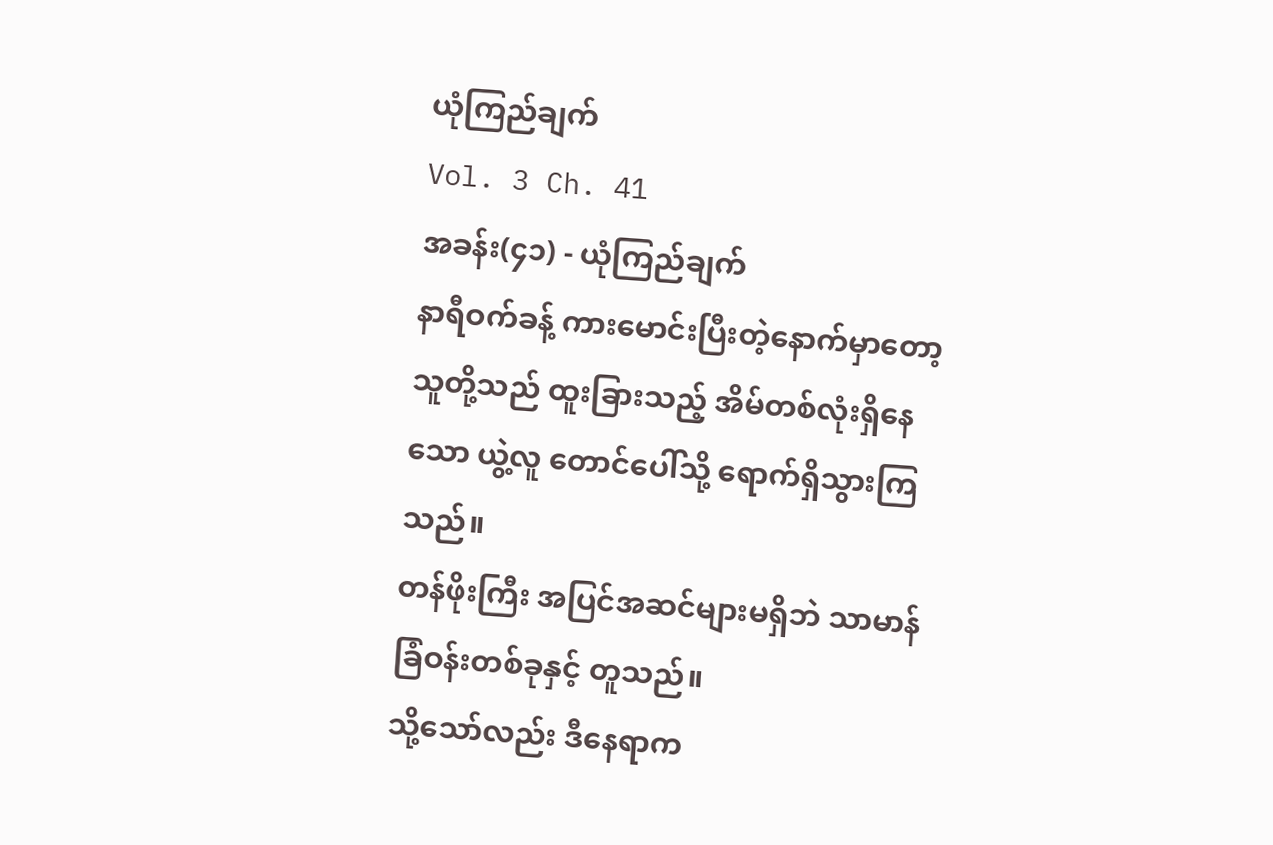ယုံကြည်ချက်
Vol. 3 Ch. 41
အခန်း(၄၁) - ယုံကြည်ချက်
နာရီဝက်ခန့် ကားမောင်းပြီးတဲ့နောက်မှာတော့ သူတို့သည် ထူးခြားသည့် အိမ်တစ်လုံးရှိနေသော ယွဲ့လူ တောင်ပေါ်သို့ ရောက်ရှိသွားကြသည်။
တန်ဖိုးကြီး အပြင်အဆင်များမရှိဘဲ သာမာန်ခြံဝန်းတစ်ခုနှင့် တူသည်။
သို့သော်လည်း ဒီနေရာက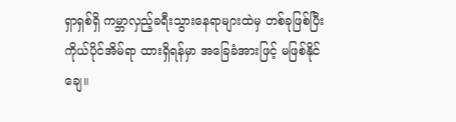ရှာရှစ်ရှိ ကမ္ဘာလှည့်ခရီးသွားနေရာများထဲမှ တစ်ခုဖြစ်ပြီး ကိုယ်ပိုင်အိမ်ရာ ထားရှိရန်မှာ အခြေခံအားဖြင့် မဖြစ်နိုင်ချေ။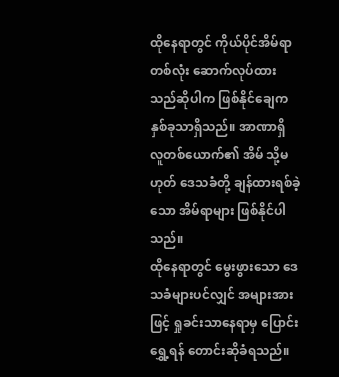ထိုနေရာတွင် ကိုယ်ပိုင်အိမ်ရာတစ်လုံး ဆောက်လုပ်ထားသည်ဆိုပါက ဖြစ်နိုင်ချေက နှစ်ခုသာရှိသည်။ အာဏာရှိ လူတစ်ယောက်၏ အိမ် သို့မဟုတ် ဒေသခံတို့ ချန်ထားရစ်ခဲ့သော အိမ်ရာများ ဖြစ်နိုင်ပါသည်။
ထိုနေရာတွင် မွေးဖွားသော ဒေသခံများပင်လျှင် အများအားဖြင့် ရှုခင်းသာနေရာမှ ပြောင်းရွှေ့ရန် တောင်းဆိုခံရသည်။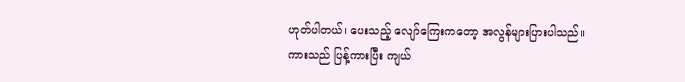ဟုတ်ပါတယ်၊ ပေးသည့် လျော်ကြေးကတော့ အလွန်များပြားပါသည်။
ကားသည် ပြန့်ကားပြီး ကျယ်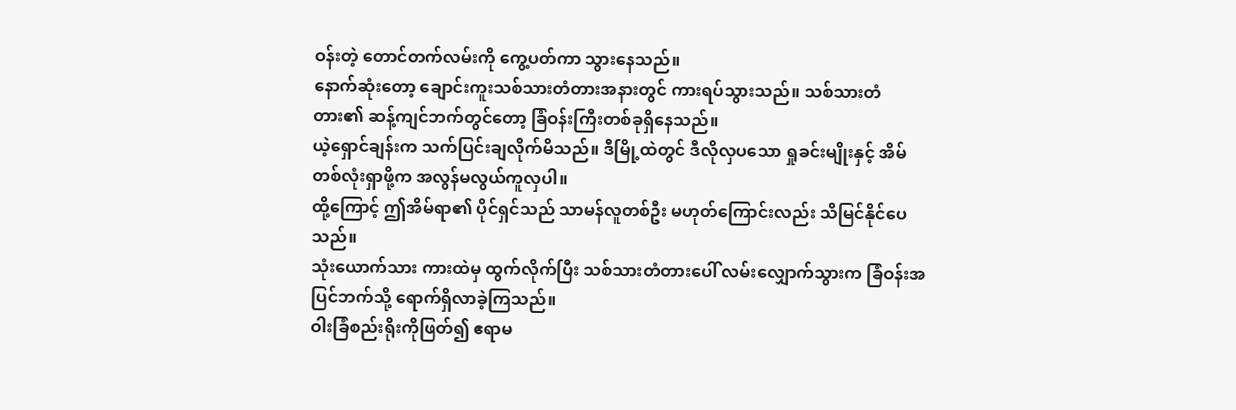ဝန်းတဲ့ တောင်တက်လမ်းကို ကွေ့ပတ်ကာ သွားနေသည်။
နောက်ဆုံးတော့ ချောင်းကူးသစ်သားတံတားအနားတွင် ကားရပ်သွားသည်။ သစ်သားတံတား၏ ဆန့်ကျင်ဘက်တွင်တော့ ခြံဝန်းကြီးတစ်ခုရှိနေသည်။
ယဲ့ရှောင်ချန်းက သက်ပြင်းချလိုက်မိသည်။ ဒီမြို့ထဲတွင် ဒီလိုလှပသော ရှုခင်းမျိုးနှင့် အိမ်တစ်လုံးရှာဖို့က အလွန်မလွယ်ကူလှပါ။
ထို့ကြောင့် ဤအိမ်ရာ၏ ပိုင်ရှင်သည် သာမန်လူတစ်ဦး မဟုတ်ကြောင်းလည်း သိမြင်နိုင်ပေသည်။
သုံးယောက်သား ကားထဲမှ ထွက်လိုက်ပြီး သစ်သားတံတားပေါ် လမ်းလျှောက်သွားက ခြံဝန်းအပြင်ဘက်သို့ ရောက်ရှိလာခဲ့ကြသည်။
ဝါးခြံစည်းရိုးကိုဖြတ်၍ ဧရာမ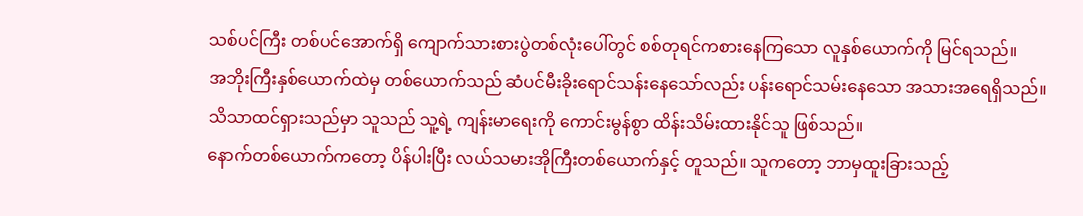သစ်ပင်ကြီး တစ်ပင်အောက်ရှိ ကျောက်သားစားပွဲတစ်လုံးပေါ်တွင် စစ်တုရင်ကစားနေကြသော လူနှစ်ယောက်ကို မြင်ရသည်။
အဘိုးကြီးနှစ်ယောက်ထဲမှ တစ်ယောက်သည် ဆံပင်မီးခိုးရောင်သန်းနေသော်လည်း ပန်းရောင်သမ်းနေသော အသားအရေရှိသည်။
သိသာထင်ရှားသည်မှာ သူသည် သူ့ရဲ့ ကျန်းမာရေးကို ကောင်းမွန်စွာ ထိန်းသိမ်းထားနိုင်သူ ဖြစ်သည်။
နောက်တစ်ယောက်ကတော့ ပိန်ပါးပြီး လယ်သမားအိုကြီးတစ်ယောက်နှင့် တူသည်။ သူကတော့ ဘာမှထူးခြားသည့်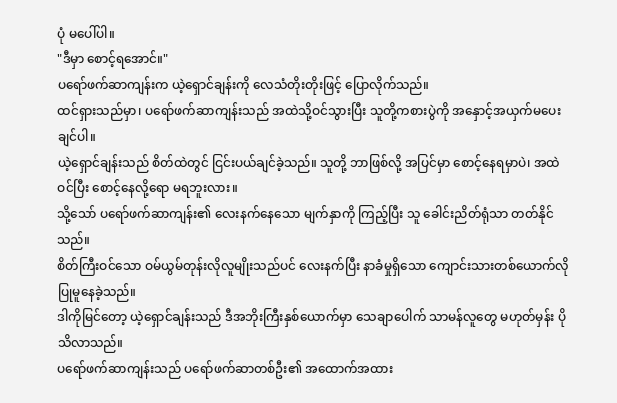ပုံ မပေါ်ပါ။
"ဒီမှာ စောင့်ရအောင်။"
ပရော်ဖက်ဆာကျန်းက ယဲ့ရှောင်ချန်းကို လေသံတိုးတိုးဖြင့် ပြောလိုက်သည်။
ထင်ရှားသည်မှာ၊ ပရော်ဖက်ဆာကျန်းသည် အထဲသို့ဝင်သွားပြီး သူတို့ကစားပွဲကို အနှောင့်အယှက်မပေးချင်ပါ။
ယဲ့ရှောင်ချန်းသည် စိတ်ထဲတွင် ငြင်းပယ်ချင်ခဲ့သည်။ သူတို့ ဘာဖြစ်လို့ အပြင်မှာ စောင့်နေရမှာပဲ၊ အထဲဝင်ပြီး စောင့်နေလို့ရော မရဘူးလား။
သို့သော် ပရော်ဖက်ဆာကျန်း၏ လေးနက်နေသော မျက်နှာကို ကြည့်ပြီး သူ ခေါင်းညိတ်ရုံသာ တတ်နိုင်သည်။
စိတ်ကြီးဝင်သော ဝမ်ယွမ်တုန်းလိုလူမျိုးသည်ပင် လေးနက်ပြီး နာခံမှုရှိသော ကျောင်းသားတစ်ယောက်လို ပြုမူနေခဲ့သည်။
ဒါကိုမြင်တော့ ယဲ့ရှောင်ချန်းသည် ဒီအဘိုးကြီးနှစ်ယောက်မှာ သေချာပေါက် သာမန်လူတွေ မဟုတ်မှန်း ပိုသိလာသည်။
ပရော်ဖက်ဆာကျန်းသည် ပရော်ဖက်ဆာတစ်ဦး၏ အထောက်အထား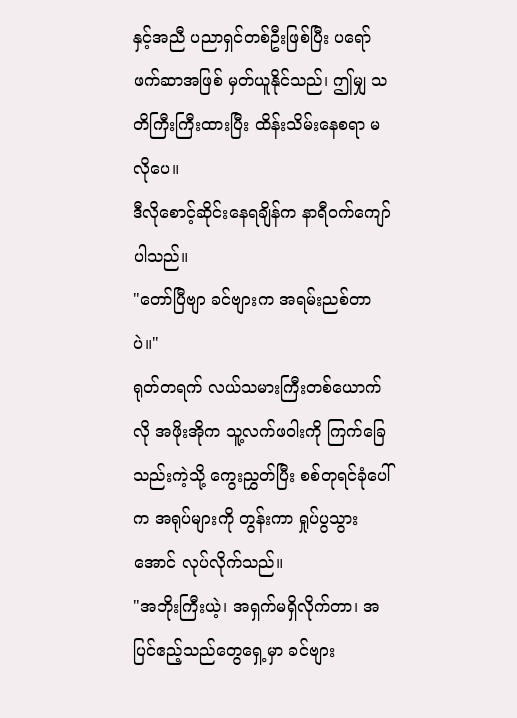နှင့်အညီ ပညာရှင်တစ်ဦးဖြစ်ပြီး ပရော်ဖက်ဆာအဖြစ် မှတ်ယူနိုင်သည်၊ ဤမျှ သတိကြီးကြီးထားပြီး ထိန်းသိမ်းနေစရာ မလိုပေ။
ဒီလိုစောင့်ဆိုင်းနေရချိန်က နာရီဝက်ကျော်ပါသည်။
"တော်ပြီဗျာ ခင်ဗျားက အရမ်းညစ်တာပဲ။"
ရုတ်တရက် လယ်သမားကြီးတစ်ယောက်လို အဖိုးအိုက သူ့လက်ဖဝါးကို ကြက်ခြေသည်းကဲ့သို့ ကွေးညွှတ်ပြီး စစ်တုရင်ခုံပေါ်က အရုပ်များကို တွန်းကာ ရှုပ်ပွသွားအောင် လုပ်လိုက်သည်။
"အဘိုးကြီးယဲ့၊ အရှက်မရှိလိုက်တာ၊ အပြင်ဧည့်သည်တွေရှေ့မှာ ခင်ဗျား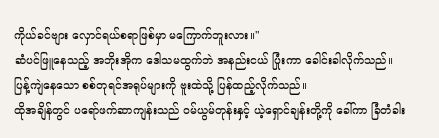ကိုယ်ခင်ဗျား လှောင်ရယ်စရာဖြစ်မှာ မကြောက်ဘူးလား။"
ဆံပင်ဖြူနေသည့် အဘိုးအိုက ဒေါသမထွက်ဘဲ အနည်းငယ် ပြုံးကာ ခေါင်းခါလိုက်သည်။
ပြန့်ကျဲနေသော စစ်တုရင်အရုပ်များကို ဗူးထဲသို့ ပြန်ထည့်လိုက်သည်။
ထိုအချိန်တွင် ပရော်ဖက်ဆာကျန်းသည် ဝမ်ယွမ်တုန်းနှင့် ယဲ့ရှောင်ချန်းတို့ကို ခေါ်ကာ ခြံတံခါး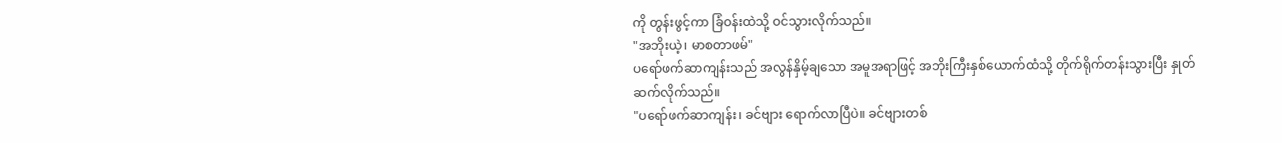ကို တွန်းဖွင့်ကာ ခြံဝန်းထဲသို့ ဝင်သွားလိုက်သည်။
"အဘိုးယဲ့၊ မာစတာဖမ်"
ပရော်ဖက်ဆာကျန်းသည် အလွန်နှိမ့်ချသော အမူအရာဖြင့် အဘိုးကြီးနှစ်ယောက်ထံသို့ တိုက်ရိုက်တန်းသွားပြီး နှုတ်ဆက်လိုက်သည်။
"ပရော်ဖက်ဆာကျန်း၊ ခင်ဗျား ရောက်လာပြီပဲ။ ခင်ဗျားတစ်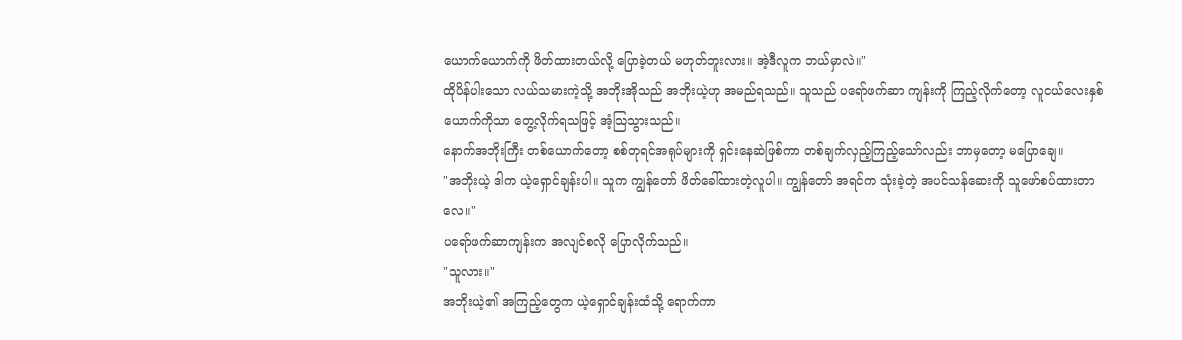ယောက်ယောက်ကို ဖိတ်ထားတယ်လို့ ပြောခဲ့တယ် မဟုတ်ဘူးလား။ အဲ့ဒီလူက ဘယ်မှာလဲ။"
ထိုပိန်ပါးသော လယ်သမားကဲ့သို့ အဘိုးအိုသည် အဘိုးယဲ့ဟု အမည်ရသည်။ သူသည် ပရော်ဖက်ဆာ ကျန်းကို ကြည့်လိုက်တော့ လူငယ်လေးနှစ်ယောက်ကိုသာ တွေ့လိုက်ရသဖြင့် အံ့သြသွားသည်။
နောက်အဘိုးကြီး တစ်ယောက်တော့ စစ်တုရင်အရုပ်များကို ရှင်းနေဆဲဖြစ်ကာ တစ်ချက်လှည့်ကြည့်သော်လည်း ဘာမှတော့ မပြောချေ။
"အဘိုးယဲ့ ဒါက ယဲ့ရှောင်ချန်းပါ။ သူက ကျွန်တော် ဖိတ်ခေါ်ထားတဲ့လူပါ။ ကျွန်တော် အရင်က သုံးခဲ့တဲ့ အပင်သန်ဆေးကို သူဖော်စပ်ထားတာလေ။"
ပရော်ဖက်ဆာကျန်းက အလျင်စလို ပြောလိုက်သည်။
"သူလား။"
အဘိုးယဲ့၏ အကြည့်တွေက ယဲ့ရှောင်ချန်းထံသို့ ရောက်ကာ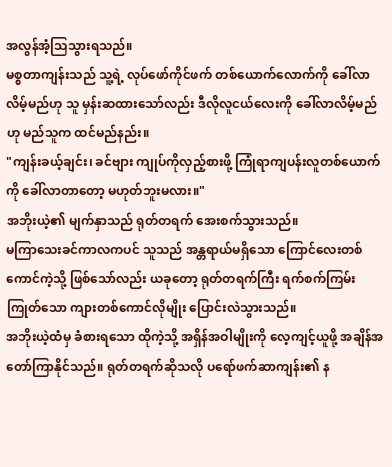အလွန်အံ့သြသွားရသည်။
မစ္စတာကျန်းသည် သူ့ရဲ့ လုပ်ဖော်ကိုင်ဖက် တစ်ယောက်လောက်ကို ခေါ်လာလိမ့်မည်ဟု သူ မှန်းဆထားသော်လည်း ဒီလိုလူငယ်လေးကို ခေါ်လာလိမ့်မည်ဟု မည်သူက ထင်မည်နည်း။
"ကျန်းခယ့်ချင်း၊ ခင်ဗျား ကျုပ်ကိုလှည့်စားဖို့ ကြုံရာကျပန်းလူတစ်ယောက်ကို ခေါ်လာတာတော့ မဟုတ်ဘူးမလား။"
အဘိုးယဲ့၏ မျက်နှာသည် ရုတ်တရက် အေးစက်သွားသည်။
မကြာသေးခင်ကာလကပင် သူသည် အန္တရာယ်မရှိသော ကြောင်လေးတစ်ကောင်ကဲ့သို့ ဖြစ်သော်လည်း ယခုတော့ ရုတ်တရက်ကြီး ရက်စက်ကြမ်းကြုတ်သော ကျားတစ်ကောင်လိုမျိုး ပြောင်းလဲသွားသည်။
အဘိုးယဲ့ထံမှ ခံစားရသော ထိုကဲ့သို့ အရှိန်အဝါမျိုးကို လေ့ကျင့်ယူဖို့ အချိန်အတော်ကြာနိုင်သည်။ ရုတ်တရက်ဆိုသလို ပရော်ဖက်ဆာကျန်း၏ န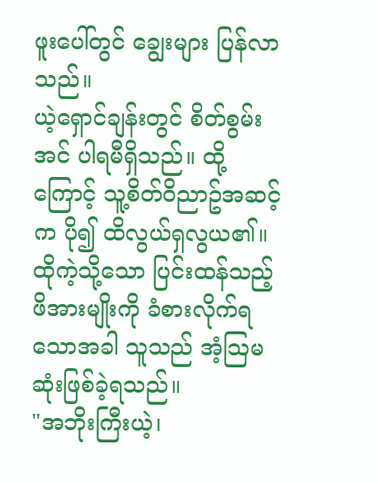ဖူးပေါ်တွင် ချွေးများ ပြန်လာသည်။
ယဲ့ရှောင်ချန်းတွင် စိတ်စွမ်းအင် ပါရမီရှိသည်။ ထို့ကြောင့် သူ့စိတ်ဝိညာဥ်အဆင့်က ပို၍ ထိလွယ်ရှလွယ၏။ ထိုကဲ့သို့သော ပြင်းထန်သည့် ဖိအားမျိုးကို ခံစားလိုက်ရသောအခါ သူသည် အံ့သြမဆုံးဖြစ်ခဲ့ရသည်။
"အဘိုးကြီးယဲ့၊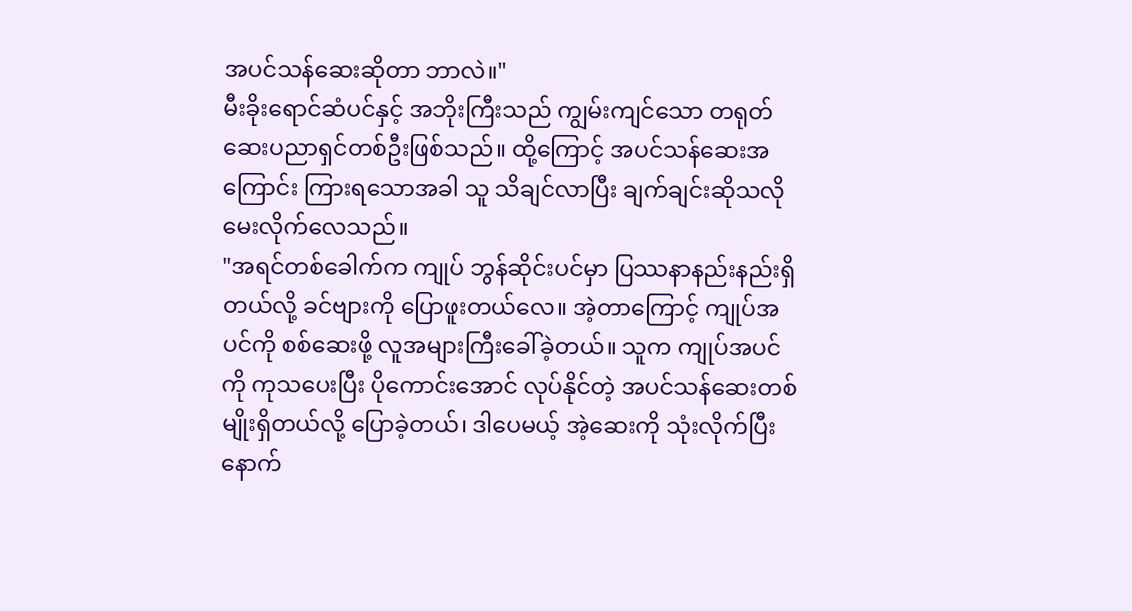အပင်သန်ဆေးဆိုတာ ဘာလဲ။"
မီးခိုးရောင်ဆံပင်နှင့် အဘိုးကြီးသည် ကျွမ်းကျင်သော တရုတ်ဆေးပညာရှင်တစ်ဦးဖြစ်သည်။ ထို့ကြောင့် အပင်သန်ဆေးအကြောင်း ကြားရသောအခါ သူ သိချင်လာပြီး ချက်ချင်းဆိုသလို မေးလိုက်လေသည်။
"အရင်တစ်ခေါက်က ကျုပ် ဘွန်ဆိုင်းပင်မှာ ပြဿနာနည်းနည်းရှိတယ်လို့ ခင်ဗျားကို ပြောဖူးတယ်လေ။ အဲ့တာကြောင့် ကျုပ်အပင်ကို စစ်ဆေးဖို့ လူအများကြီးခေါ်ခဲ့တယ်။ သူက ကျုပ်အပင်ကို ကုသပေးပြီး ပိုကောင်းအောင် လုပ်နိုင်တဲ့ အပင်သန်ဆေးတစ်မျိုးရှိတယ်လို့ ပြောခဲ့တယ်၊ ဒါပေမယ့် အဲ့ဆေးကို သုံးလိုက်ပြီးနောက်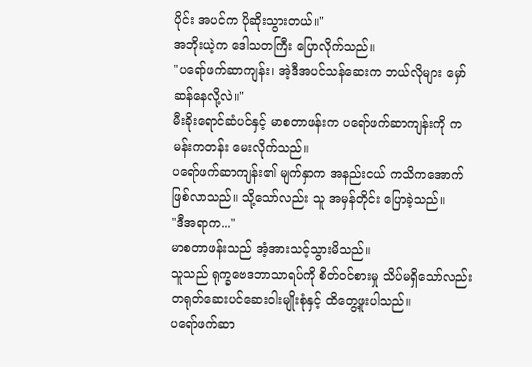ပိုင်း အပင်က ပိုဆိုးသွားတယ်။"
အဘိုးယဲ့က ဒေါသတကြီး ပြောလိုက်သည်။
"ပရော်ဖက်ဆာကျန်း၊ အဲ့ဒီအပင်သန်ဆေးက ဘယ်လိုများ မှော်ဆန်နေလို့လဲ။"
မီးခိုးရောင်ဆံပင်နှင့် မာစတာဖန်းက ပရော်ဖက်ဆာကျန်းကို ကမန်းကတန်း မေးလိုက်သည်။
ပရော်ဖက်ဆာကျန်း၏ မျက်နှာက အနည်းငယ် ကသိကအောက် ဖြစ်လာသည်။ သို့သော်လည်း သူ အမှန်တိုင်း ပြောခဲ့သည်။
"ဒီအရာက..."
မာစတာဖန်းသည် အံ့အားသင့်သွားမိသည်။
သူသည် ရုက္ခဗေဒဘာသာရပ်ကို စိတ်ဝင်စားမှု သိပ်မရှိသော်လည်း တရုတ်ဆေးပင်ဆေးဝါးမျိုးစုံနှင့် ထိတွေ့ဖူးပါသည်။
ပရော်ဖက်ဆာ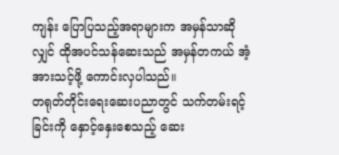ကျန်း ပြောပြသည့်အရာများက အမှန်သာဆိုလျှင် ထိုအပင်သန်ဆေးသည် အမှန်တကယ် အံ့အားသင့်ဖို့ ကောင်းလှပါသည်။
တရုတ်တိုင်းရေးဆေးပညာတွင် သက်တမ်းရင့်ခြင်းကို နှောင့်နှေးစေသည့် ဆေး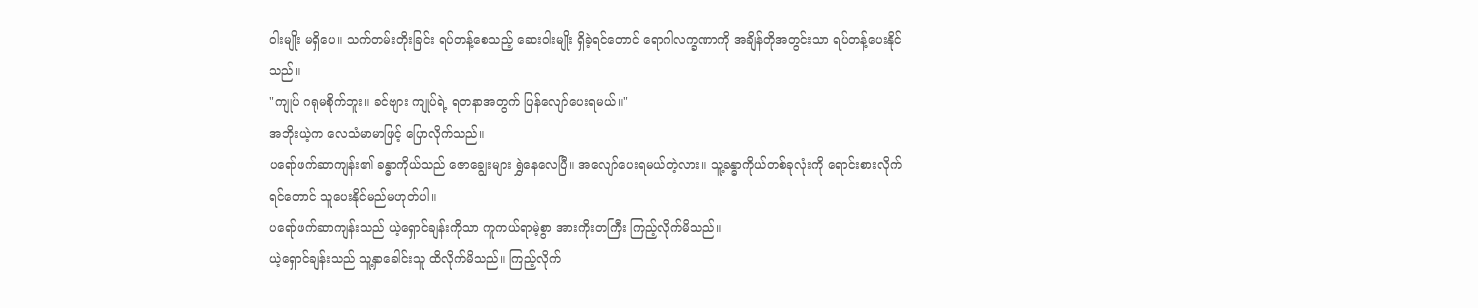ဝါးမျိုး မရှိပေ။ သက်တမ်းတိုးခြင်း ရပ်တန့်စေသည့် ဆေးဝါးမျိုး ရှိခဲ့ရင်တောင် ရောဂါလက္ခဏာကို အချိန်တိုအတွင်းသာ ရပ်တန့်ပေးနိုင်သည်။
"ကျုပ် ဂရုမစိုက်ဘူး။ ခင်ဗျား ကျုပ်ရဲ့ ရတနာအတွက် ပြန်လျော်ပေးရမယ်။"
အဘိုးယဲ့က လေသံမာမာဖြင့် ပြောလိုက်သည်။
ပရော်ဖက်ဆာကျန်း၏ ခန္ဓာကိုယ်သည် ဇောချွေးများ ရွှဲနေလေပြီ။ အလျော်ပေးရမယ်တဲ့လား။ သူ့ခန္ဓာကိုယ်တစ်ခုလုံးကို ရောင်းစားလိုက်ရင်တောင် သူပေးနိုင်မည်မဟုတ်ပါ။
ပရော်ဖက်ဆာကျန်းသည် ယဲ့ရှောင်ချန်းကိုသာ ကူကယ်ရာမဲ့စွာ အားကိုးတကြီး ကြည့်လိုက်မိသည်။
ယဲ့ရှောင်ချန်းသည် သူ့နှာခေါင်းသူ ထိလိုက်မိသည်။ ကြည့်လိုက်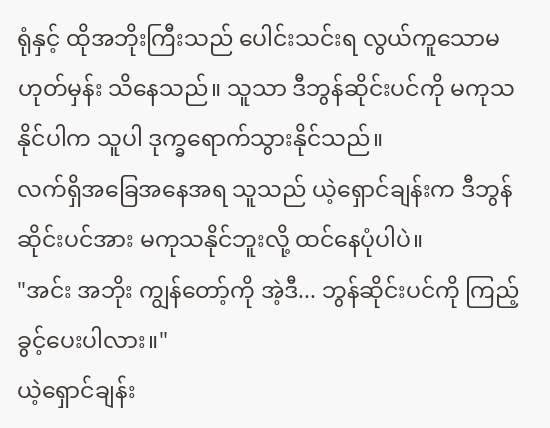ရုံနှင့် ထိုအဘိုးကြီးသည် ပေါင်းသင်းရ လွယ်ကူသောမဟုတ်မှန်း သိနေသည်။ သူသာ ဒီဘွန်ဆိုင်းပင်ကို မကုသနိုင်ပါက သူပါ ဒုက္ခရောက်သွားနိုင်သည်။
လက်ရှိအခြေအနေအရ သူသည် ယဲ့ရှောင်ချန်းက ဒီဘွန်ဆိုင်းပင်အား မကုသနိုင်ဘူးလို့ ထင်နေပုံပါပဲ။
"အင်း အဘိုး ကျွန်တော့်ကို အဲ့ဒီ... ဘွန်ဆိုင်းပင်ကို ကြည့်ခွင့်ပေးပါလား။"
ယဲ့ရှောင်ချန်း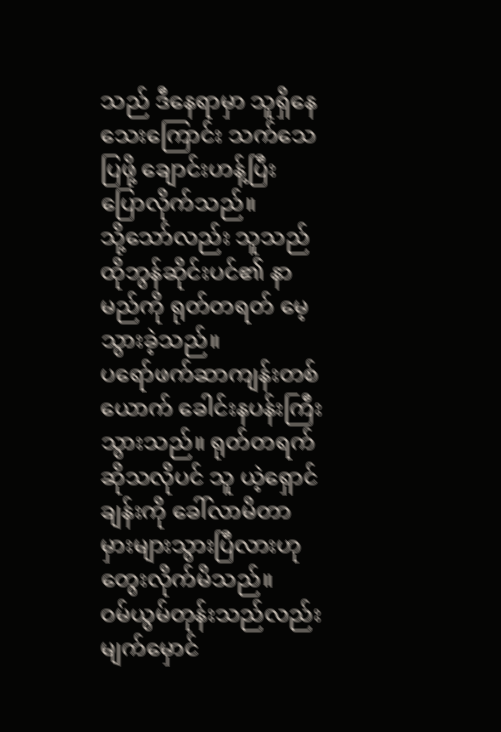သည် ဒီနေရာမှာ သူရှိနေသေးကြောင်း သက်သေပြဖို့ ချောင်းဟန့်ပြီး ပြောလိုက်သည်။
သို့သော်လည်း သူသည် ထိုဘွန်ဆိုင်းပင်၏ နာမည်ကို ရုတ်တရတ် မေ့သွားခဲ့သည်။
ပရော်ဖက်ဆာကျန်းတစ်ယောက် ခေါင်းနပန်းကြီးသွားသည်။ ရုတ်တရက်ဆိုသလိုပင် သူ ယဲ့ရှောင်ချန်းကို ခေါ်လာမိတာ မှားများသွားပြီလားဟု တွေးလိုက်မိသည်။
ဝမ်ယွမ်တုန်းသည်လည်း မျက်မှောင်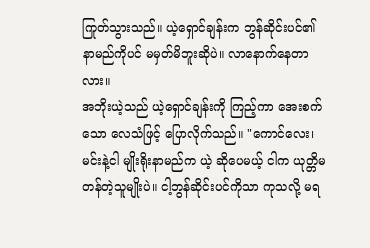ကြုတ်သွားသည်။ ယဲ့ရှောင်ချန်းက ဘွန်ဆိုင်းပင်၏ နာမည်ကိုပင် မမှတ်မိဘူးဆိုပဲ။ လာနောက်နေတာလား။
အဘိုးယဲ့သည် ယဲ့ရှောင်ချန်းကို ကြည့်ကာ အေးစက်သော လေသံဖြင့် ပြောလိုက်သည်။ "ကောင်လေး၊ မင်းနဲ့ငါ မျိုးရိုးနာမည်က ယဲ့ ဆိုပေမယ့် ငါက ယုတ္တိမတန်တဲ့သူမျိုးပဲ။ ငါ့ဘွန်ဆိုင်းပင်ကိုသာ ကုသလို့ မရ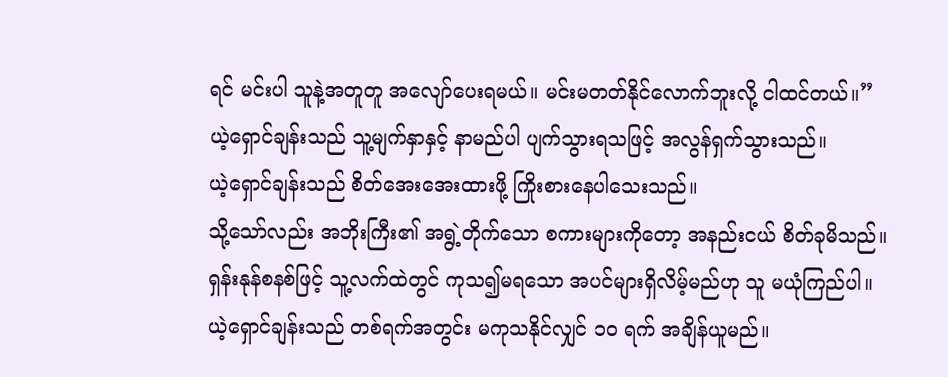ရင် မင်းပါ သူနဲ့အတူတူ အလျော်ပေးရမယ်။ မင်းမတတ်နိုင်လောက်ဘူးလို့ ငါထင်တယ်။”
ယဲ့ရှောင်ချန်းသည် သူ့မျက်နှာနှင့် နာမည်ပါ ပျက်သွားရသဖြင့် အလွန်ရှက်သွားသည်။
ယဲ့ရှောင်ချန်းသည် စိတ်အေးအေးထားဖို့ ကြိုးစားနေပါသေးသည်။
သို့သော်လည်း အဘိုးကြီး၏ အရွဲ့တိုက်သော စကားများကိုတော့ အနည်းငယ် စိတ်ခုမိသည်။ ရှန်းနုန်စနစ်ဖြင့် သူ့လက်ထဲတွင် ကုသ၍မရသော အပင်များရှိလိမ့်မည်ဟု သူ မယုံကြည်ပါ။
ယဲ့ရှောင်ချန်းသည် တစ်ရက်အတွင်း မကုသနိုင်လျှင် ၁၀ ရက် အချိန်ယူမည်။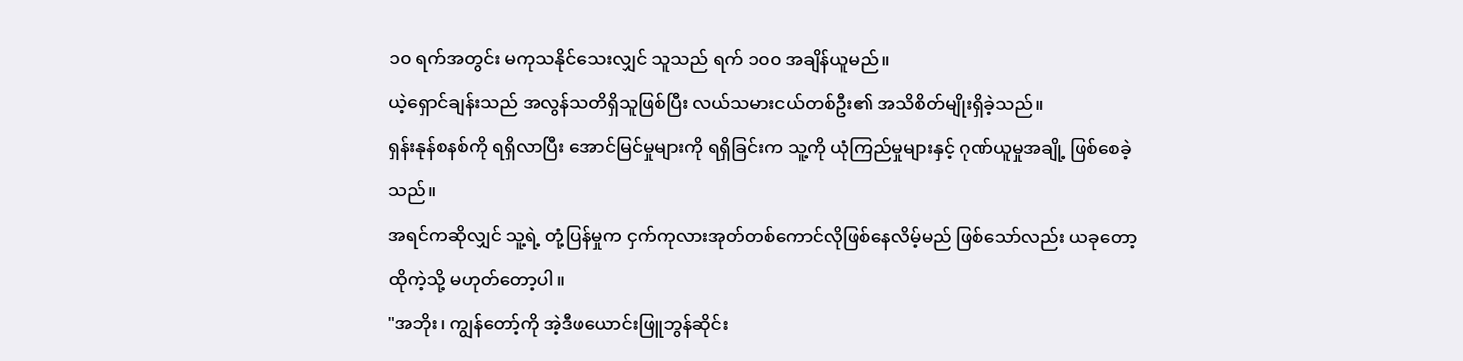၁၀ ရက်အတွင်း မကုသနိုင်သေးလျှင် သူသည် ရက် ၁၀၀ အချိန်ယူမည်။
ယဲ့ရှောင်ချန်းသည် အလွန်သတိရှိသူဖြစ်ပြီး လယ်သမားငယ်တစ်ဦး၏ အသိစိတ်မျိုးရှိခဲ့သည်။
ရှန်းနုန်စနစ်ကို ရရှိလာပြီး အောင်မြင်မှုများကို ရရှိခြင်းက သူ့ကို ယုံကြည်မှုများနှင့် ဂုဏ်ယူမှုအချို့ ဖြစ်စေခဲ့သည်။
အရင်ကဆိုလျှင် သူ့ရဲ့ တုံ့ပြန်မှုက ငှက်ကုလားအုတ်တစ်ကောင်လိုဖြစ်နေလိမ့်မည် ဖြစ်သော်လည်း ယခုတော့ ထိုကဲ့သို့ မဟုတ်တော့ပါ။
"အဘိုး၊ ကျွန်တော့်ကို အဲ့ဒီဖယောင်းဖြူဘွန်ဆိုင်း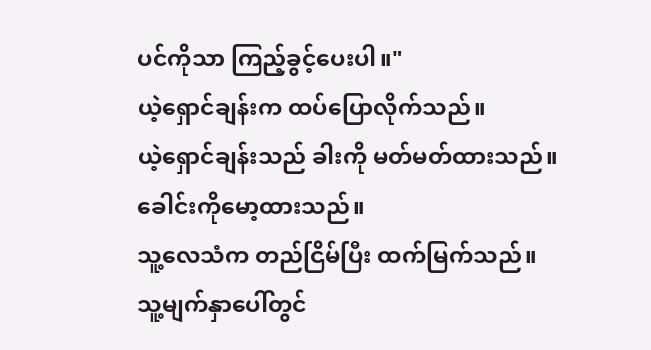ပင်ကိုသာ ကြည့်ခွင့်ပေးပါ။"
ယဲ့ရှောင်ချန်းက ထပ်ပြောလိုက်သည်။
ယဲ့ရှောင်ချန်းသည် ခါးကို မတ်မတ်ထားသည်။
ခေါင်းကိုမော့ထားသည်။
သူ့လေသံက တည်ငြိမ်ပြီး ထက်မြက်သည်။
သူ့မျက်နှာပေါ်တွင်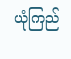ယုံကြည်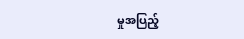မှုအပြည့်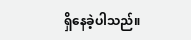ရှိနေခဲ့ပါသည်။